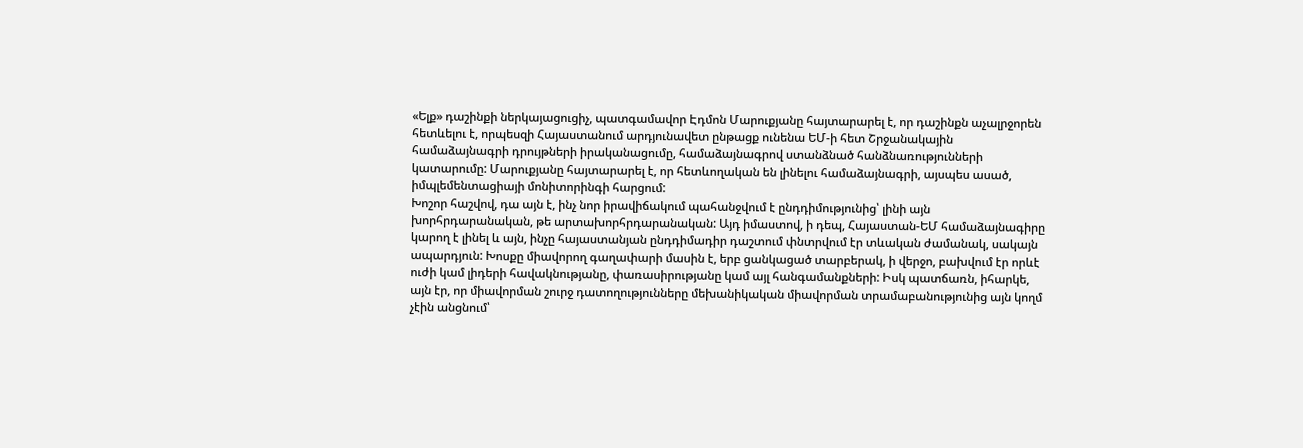«Ելք» դաշինքի ներկայացուցիչ, պատգամավոր Էդմոն Մարուքյանը հայտարարել է, որ դաշինքն աչալրջորեն հետևելու է, որպեսզի Հայաստանում արդյունավետ ընթացք ունենա ԵՄ-ի հետ Շրջանակային համաձայնագրի դրույթների իրականացումը, համաձայնագրով ստանձնած հանձնառությունների կատարումը: Մարուքյանը հայտարարել է, որ հետևողական են լինելու համաձայնագրի, այսպես ասած, իմպլեմենտացիայի մոնիտորինգի հարցում:
Խոշոր հաշվով, դա այն է, ինչ նոր իրավիճակում պահանջվում է ընդդիմությունից՝ լինի այն խորհրդարանական, թե արտախորհրդարանական: Այդ իմաստով, ի դեպ, Հայաստան-ԵՄ համաձայնագիրը կարող է լինել և այն, ինչը հայաստանյան ընդդիմադիր դաշտում փնտրվում էր տևական ժամանակ, սակայն ապարդյուն: Խոսքը միավորող գաղափարի մասին է, երբ ցանկացած տարբերակ, ի վերջո, բախվում էր որևէ ուժի կամ լիդերի հավակնությանը, փառասիրությանը կամ այլ հանգամանքների: Իսկ պատճառն, իհարկե, այն էր, որ միավորման շուրջ դատողությունները մեխանիկական միավորման տրամաբանությունից այն կողմ չէին անցնում՝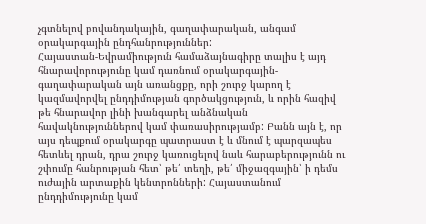չգտնելով բովանդակային, գաղափարական, անգամ օրակարգային ընդհանրություններ:
Հայաստան-Եվրամիություն համաձայնագիրը տալիս է այդ հնարավորությունը կամ դառնում օրակարգային-գաղափարական այն առանցքը, որի շուրջ կարող է կազմավորվել ընդդիմության գործակցություն, և որին հազիվ թե հնարավոր լինի խանգարել անձնական հավակնություններով կամ փառասիրությամբ: Բանն այն է, որ այս դեպքում օրակարգը պատրաստ է և մնում է պարզապես հետևել դրան, դրա շուրջ կառուցելով նաև հարաբերությունն ու շփումը հանրության հետ՝ թե՛ տեղի, թե՛ միջազգային՝ ի դեմս ուժային արտաքին կենտրոնների: Հայաստանում ընդդիմությունը կամ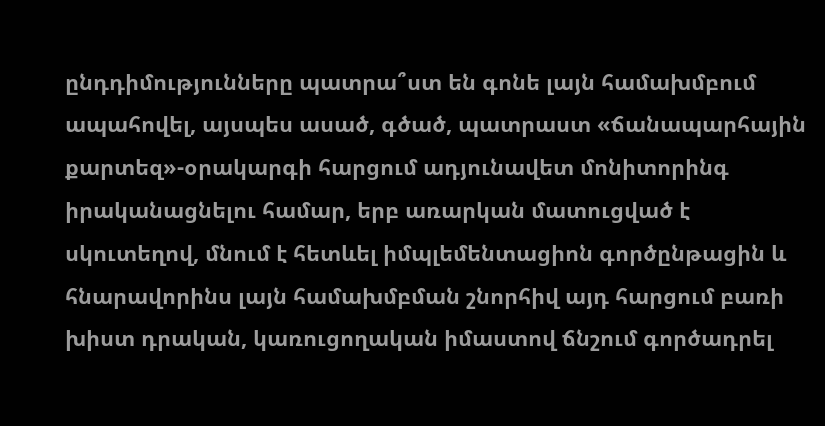ընդդիմությունները պատրա՞ստ են գոնե լայն համախմբում ապահովել, այսպես ասած, գծած, պատրաստ «ճանապարհային քարտեզ»-օրակարգի հարցում ադյունավետ մոնիտորինգ իրականացնելու համար, երբ առարկան մատուցված է սկուտեղով, մնում է հետևել իմպլեմենտացիոն գործընթացին և հնարավորինս լայն համախմբման շնորհիվ այդ հարցում բառի խիստ դրական, կառուցողական իմաստով ճնշում գործադրել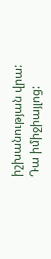իշխանության վրա:
Դա իմիջիայլոց: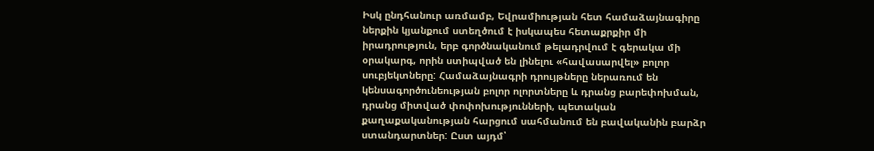Իսկ ընդհանուր առմամբ, Եվրամիության հետ համաձայնագիրը ներքին կյանքում ստեղծում է իսկապես հետաքրքիր մի իրադրություն, երբ գործնականում թելադրվում է գերակա մի օրակարգ, որին ստիպված են լինելու «հավասարվել» բոլոր սուբյեկտները: Համաձայնագրի դրույթները ներառում են կենսագործունեության բոլոր ոլորտները և դրանց բարեփոխման, դրանց միտված փոփոխությունների, պետական քաղաքականության հարցում սահմանում են բավականին բարձր ստանդարտներ: Ըստ այդմ՝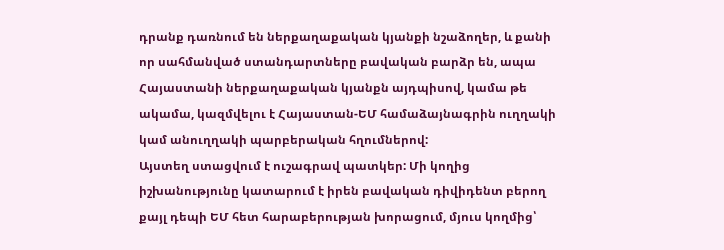դրանք դառնում են ներքաղաքական կյանքի նշաձողեր, և քանի որ սահմանված ստանդարտները բավական բարձր են, ապա Հայաստանի ներքաղաքական կյանքն այդպիսով, կամա թե ակամա, կազմվելու է Հայաստան-ԵՄ համաձայնագրին ուղղակի կամ անուղղակի պարբերական հղումներով:
Այստեղ ստացվում է ուշագրավ պատկեր: Մի կողից իշխանությունը կատարում է իրեն բավական դիվիդենտ բերող քայլ դեպի ԵՄ հետ հարաբերության խորացում, մյուս կողմից՝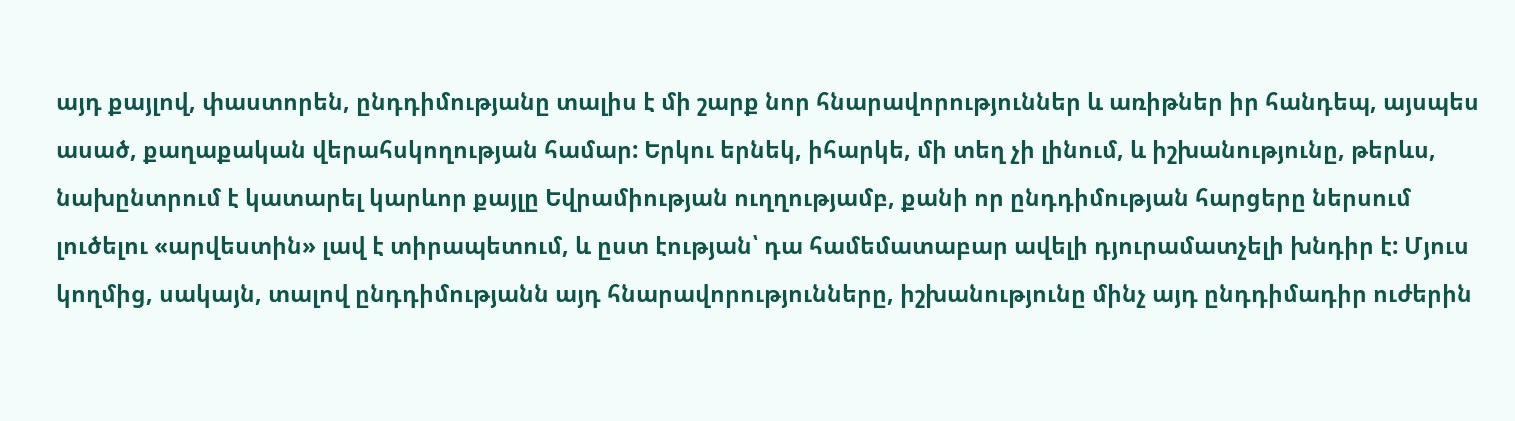այդ քայլով, փաստորեն, ընդդիմությանը տալիս է մի շարք նոր հնարավորություններ և առիթներ իր հանդեպ, այսպես ասած, քաղաքական վերահսկողության համար: Երկու երնեկ, իհարկե, մի տեղ չի լինում, և իշխանությունը, թերևս, նախընտրում է կատարել կարևոր քայլը Եվրամիության ուղղությամբ, քանի որ ընդդիմության հարցերը ներսում լուծելու «արվեստին» լավ է տիրապետում, և ըստ էության՝ դա համեմատաբար ավելի դյուրամատչելի խնդիր է: Մյուս կողմից, սակայն, տալով ընդդիմությանն այդ հնարավորությունները, իշխանությունը մինչ այդ ընդդիմադիր ուժերին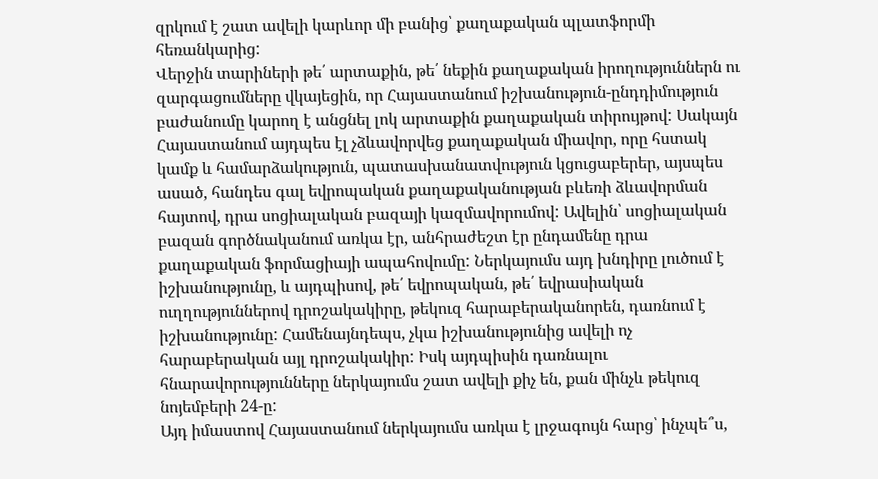զրկում է շատ ավելի կարևոր մի բանից՝ քաղաքական պլատֆորմի հեռանկարից:
Վերջին տարիների թե՛ արտաքին, թե՛ նեքին քաղաքական իրողություններն ու զարգացումները վկայեցին, որ Հայաստանում իշխանություն-ընդդիմություն բաժանումը կարող է անցնել լոկ արտաքին քաղաքական տիրույթով: Սակայն Հայաստանում այդպես էլ չձևավորվեց քաղաքական միավոր, որը հստակ կամք և համարձակություն, պատասխանատվություն կցուցաբերեր, այսպես ասած, հանդես գալ եվրոպական քաղաքականության բևեռի ձևավորման հայտով, դրա սոցիալական բազայի կազմավորումով: Ավելին՝ սոցիալական բազան գործնականում առկա էր, անհրաժեշտ էր ընդամենը դրա քաղաքական ֆորմացիայի ապահովումը: Ներկայումս այդ խնդիրը լուծում է իշխանությունը, և այդպիսով, թե՛ եվրոպական, թե՛ եվրասիական ուղղություններով դրոշակակիրը, թեկուզ հարաբերականորեն, դառնում է իշխանությունը: Համենայնդեպս, չկա իշխանությունից ավելի ոչ հարաբերական այլ դրոշակակիր: Իսկ այդպիսին դառնալու հնարավորությունները ներկայումս շատ ավելի քիչ են, քան մինչև թեկուզ նոյեմբերի 24-ը:
Այդ իմաստով Հայաստանում ներկայումս առկա է լրջագույն հարց՝ ինչպե՞ս,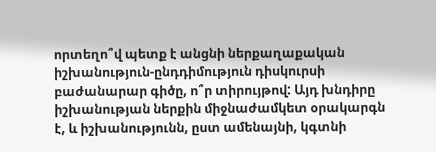որտեղո՞վ պետք է անցնի ներքաղաքական իշխանություն-ընդդիմություն դիսկուրսի բաժանարար գիծը, ո՞ր տիրույթով: Այդ խնդիրը իշխանության ներքին միջնաժամկետ օրակարգն է, և իշխանությունն, ըստ ամենայնի, կգտնի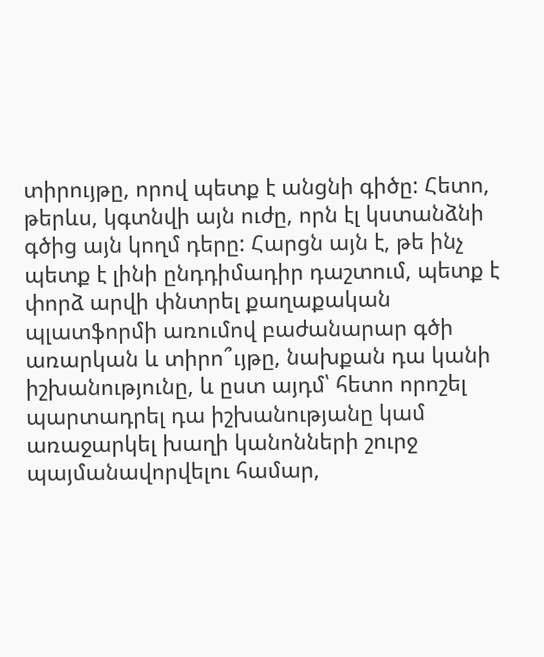տիրույթը, որով պետք է անցնի գիծը: Հետո, թերևս, կգտնվի այն ուժը, որն էլ կստանձնի գծից այն կողմ դերը: Հարցն այն է, թե ինչ պետք է լինի ընդդիմադիր դաշտում, պետք է փորձ արվի փնտրել քաղաքական պլատֆորմի առումով բաժանարար գծի առարկան և տիրո՞ւյթը, նախքան դա կանի իշխանությունը, և ըստ այդմ՝ հետո որոշել պարտադրել դա իշխանությանը կամ առաջարկել խաղի կանոնների շուրջ պայմանավորվելու համար,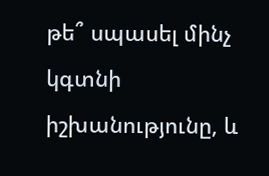թե՞ սպասել մինչ կգտնի իշխանությունը, և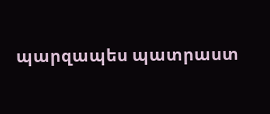պարզապես պատրաստ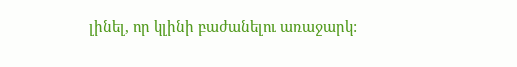լինել, որ կլինի բաժանելու առաջարկ: